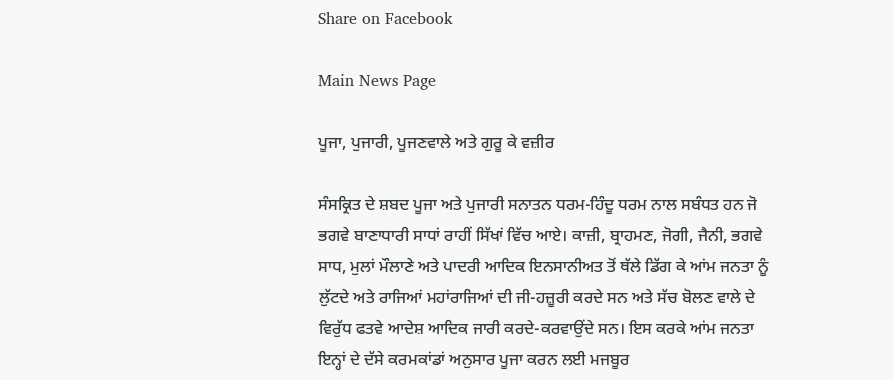Share on Facebook

Main News Page

ਪੂਜਾ, ਪੁਜਾਰੀ, ਪੂਜਣਵਾਲੇ ਅਤੇ ਗੁਰੂ ਕੇ ਵਜ਼ੀਰ

ਸੰਸਕ੍ਰਿਤ ਦੇ ਸ਼ਬਦ ਪੂਜਾ ਅਤੇ ਪੁਜਾਰੀ ਸਨਾਤਨ ਧਰਮ-ਹਿੰਦੂ ਧਰਮ ਨਾਲ ਸਬੰਧਤ ਹਨ ਜੋ ਭਗਵੇ ਬਾਣਾਧਾਰੀ ਸਾਧਾਂ ਰਾਹੀਂ ਸਿੱਖਾਂ ਵਿੱਚ ਆਏ। ਕਾਜ਼ੀ, ਬ੍ਰਾਹਮਣ, ਜੋਗੀ, ਜੈਨੀ, ਭਗਵੇ ਸਾਧ, ਮੁਲਾਂ ਮੌਲਾਣੇ ਅਤੇ ਪਾਦਰੀ ਆਦਿਕ ਇਨਸਾਨੀਅਤ ਤੋਂ ਥੱਲੇ ਡਿੱਗ ਕੇ ਆਂਮ ਜਨਤਾ ਨੂੰ ਲੁੱਟਦੇ ਅਤੇ ਰਾਜਿਆਂ ਮਹਾਂਰਾਜਿਆਂ ਦੀ ਜੀ-ਹਜ਼ੂਰੀ ਕਰਦੇ ਸਨ ਅਤੇ ਸੱਚ ਬੋਲਣ ਵਾਲੇ ਦੇ ਵਿਰੁੱਧ ਫਤਵੇ ਆਦੇਸ਼ ਆਦਿਕ ਜਾਰੀ ਕਰਦੇ-ਕਰਵਾਉਂਦੇ ਸਨ। ਇਸ ਕਰਕੇ ਆਂਮ ਜਨਤਾ ਇਨ੍ਹਾਂ ਦੇ ਦੱਸੇ ਕਰਮਕਾਂਡਾਂ ਅਨੁਸਾਰ ਪੂਜਾ ਕਰਨ ਲਈ ਮਜਬੂਰ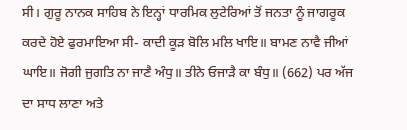ਸੀ। ਗੁਰੂ ਨਾਨਕ ਸਾਹਿਬ ਨੇ ਇਨ੍ਹਾਂ ਧਾਰਮਿਕ ਲੁਟੇਰਿਆਂ ਤੋਂ ਜਨਤਾ ਨੂੰ ਜਾਗਰੂਕ ਕਰਦੇ ਹੋਏ ਫੁਰਮਾਇਆ ਸੀ- ਕਾਦੀ ਕੂੜ ਬੋਲਿ ਮਲਿ ਖਾਇ॥ ਬਾਮਣ ਨਾਵੈ ਜੀਆਂ ਘਾਇ॥ ਜੋਗੀ ਜੁਗਤਿ ਨਾ ਜਾਣੈ ਅੰਧੁ॥ ਤੀਨੇ ਓਜਾੜੈ ਕਾ ਬੰਧੁ॥ (662) ਪਰ ਅੱਜ ਦਾ ਸਾਧ ਲਾਣਾ ਅਤੇ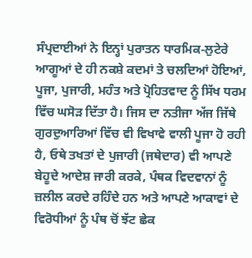ਸੰਪ੍ਰਦਾਈਆਂ ਨੇ ਇਨ੍ਹਾਂ ਪੁਰਾਤਨ ਧਾਰਮਿਕ-ਲੁਟੇਰੇ ਆਗੂਆਂ ਦੇ ਹੀ ਨਕਸ਼ੇ ਕਦਮਾਂ ਤੇ ਚਲਦਿਆਂ ਹੋਇਆਂ, ਪੂਜਾ, ਪੁਜਾਰੀ, ਮਹੰਤ ਅਤੇ ਪ੍ਰੋਹਿਤਵਾਦ ਨੂੰ ਸਿੱਖ ਧਰਮ ਵਿੱਚ ਘਸੋੜ ਦਿੱਤਾ ਹੈ। ਜਿਸ ਦਾ ਨਤੀਜਾ ਅੱਜ ਜਿੱਥੇ ਗੁਰਦੁਆਰਿਆਂ ਵਿੱਚ ਵੀ ਵਿਖਾਵੇ ਵਾਲੀ ਪੂਜਾ ਹੋ ਰਹੀ ਹੈ, ਓਥੇ ਤਖਤਾਂ ਦੇ ਪੁਜਾਰੀ (ਜਥੇਦਾਰ) ਵੀ ਆਪਣੇ ਬੇਹੂਦੇ ਆਦੇਸ਼ ਜਾਰੀ ਕਰਕੇ, ਪੰਥਕ ਵਿਦਵਾਨਾਂ ਨੂੰ ਜ਼ਲੀਲ ਕਰਦੇ ਰਹਿੰਦੇ ਹਨ ਅਤੇ ਆਪਣੇ ਆਕਾਵਾਂ ਦੇ ਵਿਰੋਧੀਆਂ ਨੂੰ ਪੰਥ ਚੋਂ ਝੱਟ ਛੇਕ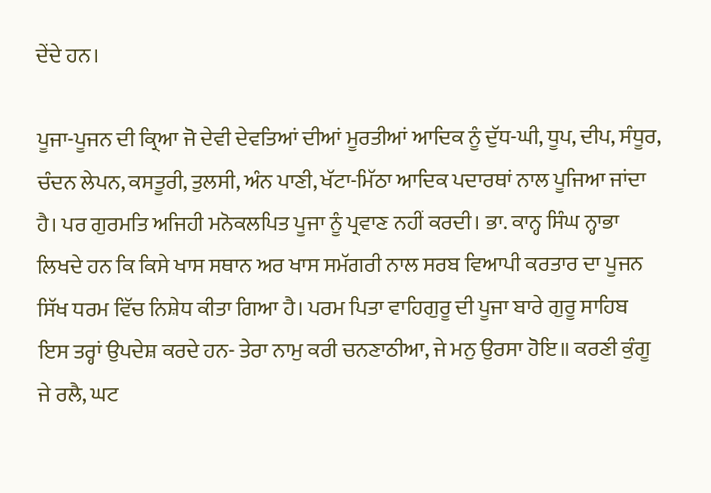ਦੇਂਦੇ ਹਨ।

ਪੂਜਾ-ਪੂਜਨ ਦੀ ਕ੍ਰਿਆ ਜੋ ਦੇਵੀ ਦੇਵਤਿਆਂ ਦੀਆਂ ਮੂਰਤੀਆਂ ਆਦਿਕ ਨੂੰ ਦੁੱਧ-ਘੀ, ਧੂਪ, ਦੀਪ, ਸੰਧੂਰ, ਚੰਦਨ ਲੇਪਨ, ਕਸਤੂਰੀ, ਤੁਲਸੀ, ਅੰਨ ਪਾਣੀ, ਖੱਟਾ-ਮਿੱਠਾ ਆਦਿਕ ਪਦਾਰਥਾਂ ਨਾਲ ਪੂਜਿਆ ਜਾਂਦਾ ਹੈ। ਪਰ ਗੁਰਮਤਿ ਅਜਿਹੀ ਮਨੋਕਲਪਿਤ ਪੂਜਾ ਨੂੰ ਪ੍ਰਵਾਣ ਨਹੀਂ ਕਰਦੀ। ਭਾ. ਕਾਨ੍ਹ ਸਿੰਘ ਨ੍ਹਾਭਾ ਲਿਖਦੇ ਹਨ ਕਿ ਕਿਸੇ ਖਾਸ ਸਥਾਨ ਅਰ ਖਾਸ ਸਮੱਗਰੀ ਨਾਲ ਸਰਬ ਵਿਆਪੀ ਕਰਤਾਰ ਦਾ ਪੂਜਨ ਸਿੱਖ ਧਰਮ ਵਿੱਚ ਨਿਸ਼ੇਧ ਕੀਤਾ ਗਿਆ ਹੈ। ਪਰਮ ਪਿਤਾ ਵਾਹਿਗੁਰੂ ਦੀ ਪੂਜਾ ਬਾਰੇ ਗੁਰੂ ਸਾਹਿਬ ਇਸ ਤਰ੍ਹਾਂ ਉਪਦੇਸ਼ ਕਰਦੇ ਹਨ- ਤੇਰਾ ਨਾਮੁ ਕਰੀ ਚਨਣਾਠੀਆ, ਜੇ ਮਨੁ ਉਰਸਾ ਹੋਇ॥ ਕਰਣੀ ਕੁੰਗੂ ਜੇ ਰਲੈ, ਘਟ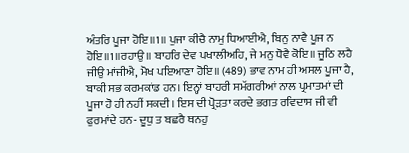ਅੰਤਰਿ ਪੂਜਾ ਹੋਇ॥1॥ ਪੁਜਾ ਕੀਚੈ ਨਾਮੁ ਧਿਆਈਐ, ਬਿਨੁ ਨਾਵੈ ਪੂਜ ਨ ਹੋਇ॥1॥ਰਹਾਉ॥ ਬਾਹਰਿ ਦੇਵ ਪਖਾਲੀਅਹਿ, ਜੇ ਮਨੁ ਧੋਵੈ ਕੋਇ॥ ਜੂਠਿ ਲਹੈ ਜੀਉ ਮਾਂਜੀਐ, ਮੋਖ ਪਇਆਣਾ ਹੋਇ॥ (489) ਭਾਵ ਨਾਮ ਹੀ ਅਸਲ ਪੂਜਾ ਹੈ, ਬਾਕੀ ਸਭ ਕਰਮਕਾਂਡ ਹਨ। ਇਨ੍ਹਾਂ ਬਾਹਰੀ ਸਮੱਗਰੀਆਂ ਨਾਲ ਪ੍ਰਮਾਤਮਾਂ ਦੀ ਪੂਜਾ ਹੋ ਹੀ ਨਹੀਂ ਸਕਦੀ। ਇਸ ਦੀ ਪ੍ਰੋੜਤਾ ਕਰਦੇ ਭਗਤ ਰਵਿਦਾਸ ਜੀ ਵੀ ਫੁਰਮਾਂਦੇ ਹਨ- ਦੂਧੁ ਤ ਬਛਰੈ ਥਨਹੁ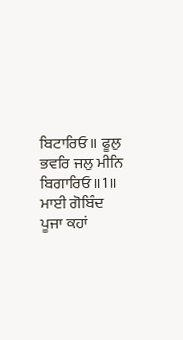ਬਿਟਾਰਿਓ॥ ਫੂਲੁ ਭਵਰਿ ਜਲੁ ਮੀਨਿ ਬਿਗਾਰਿਓ॥1॥ ਮਾਈ ਗੋਬਿੰਦ ਪੂਜਾ ਕਹਾਂ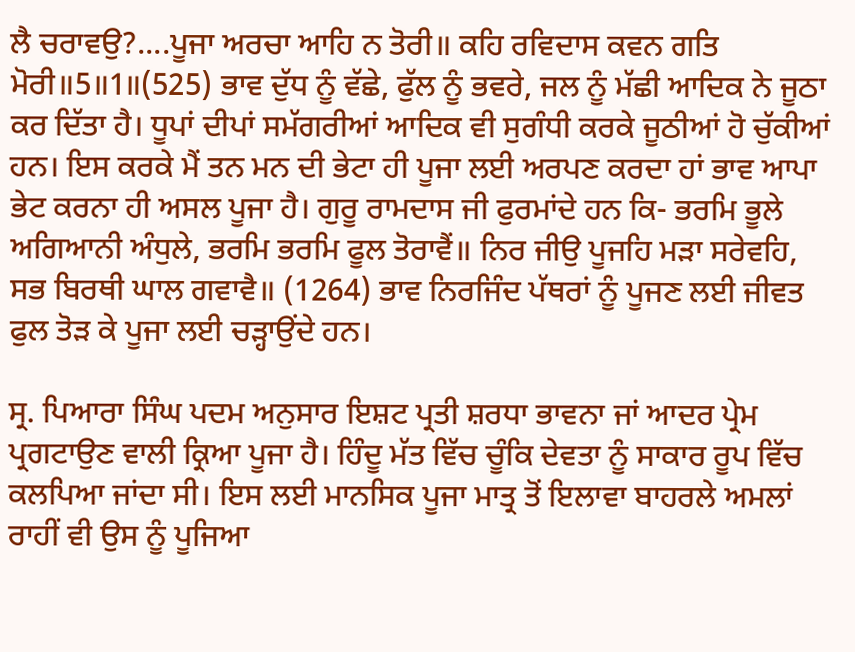ਲੈ ਚਰਾਵਉ?....ਪੂਜਾ ਅਰਚਾ ਆਹਿ ਨ ਤੋਰੀ॥ ਕਹਿ ਰਵਿਦਾਸ ਕਵਨ ਗਤਿ ਮੋਰੀ॥5॥1॥(525) ਭਾਵ ਦੁੱਧ ਨੂੰ ਵੱਛੇ, ਫੁੱਲ ਨੂੰ ਭਵਰੇ, ਜਲ ਨੂੰ ਮੱਛੀ ਆਦਿਕ ਨੇ ਜੂਠਾ ਕਰ ਦਿੱਤਾ ਹੈ। ਧੂਪਾਂ ਦੀਪਾਂ ਸਮੱਗਰੀਆਂ ਆਦਿਕ ਵੀ ਸੁਗੰਧੀ ਕਰਕੇ ਜੂਠੀਆਂ ਹੋ ਚੁੱਕੀਆਂ ਹਨ। ਇਸ ਕਰਕੇ ਮੈਂ ਤਨ ਮਨ ਦੀ ਭੇਟਾ ਹੀ ਪੂਜਾ ਲਈ ਅਰਪਣ ਕਰਦਾ ਹਾਂ ਭਾਵ ਆਪਾ ਭੇਟ ਕਰਨਾ ਹੀ ਅਸਲ ਪੂਜਾ ਹੈ। ਗੁਰੂ ਰਾਮਦਾਸ ਜੀ ਫੁਰਮਾਂਦੇ ਹਨ ਕਿ- ਭਰਮਿ ਭੂਲੇ ਅਗਿਆਨੀ ਅੰਧੁਲੇ, ਭਰਮਿ ਭਰਮਿ ਫੂਲ ਤੋਰਾਵੈਂ॥ ਨਿਰ ਜੀਉ ਪੂਜਹਿ ਮੜਾ ਸਰੇਵਹਿ, ਸਭ ਬਿਰਥੀ ਘਾਲ ਗਵਾਵੈ॥ (1264) ਭਾਵ ਨਿਰਜਿੰਦ ਪੱਥਰਾਂ ਨੂੰ ਪੂਜਣ ਲਈ ਜੀਵਤ ਫੁਲ ਤੋੜ ਕੇ ਪੂਜਾ ਲਈ ਚੜ੍ਹਾਉਂਦੇ ਹਨ।

ਸ੍ਰ. ਪਿਆਰਾ ਸਿੰਘ ਪਦਮ ਅਨੁਸਾਰ ਇਸ਼ਟ ਪ੍ਰਤੀ ਸ਼ਰਧਾ ਭਾਵਨਾ ਜਾਂ ਆਦਰ ਪ੍ਰੇਮ ਪ੍ਰਗਟਾਉਣ ਵਾਲੀ ਕ੍ਰਿਆ ਪੂਜਾ ਹੈ। ਹਿੰਦੂ ਮੱਤ ਵਿੱਚ ਚੂੰਕਿ ਦੇਵਤਾ ਨੂੰ ਸਾਕਾਰ ਰੂਪ ਵਿੱਚ ਕਲਪਿਆ ਜਾਂਦਾ ਸੀ। ਇਸ ਲਈ ਮਾਨਸਿਕ ਪੂਜਾ ਮਾਤ੍ਰ ਤੋਂ ਇਲਾਵਾ ਬਾਹਰਲੇ ਅਮਲਾਂ ਰਾਹੀਂ ਵੀ ਉਸ ਨੂੰ ਪੂਜਿਆ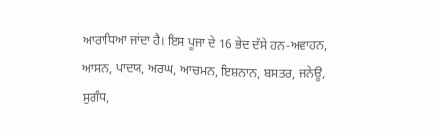ਆਰਾਧਿਆ ਜਾਂਦਾ ਹੈ। ਇਸ ਪੂਜਾ ਦੇ 16 ਭੇਦ ਦੱਸੇ ਹਨ-ਅਵਾਹਨ, ਆਸਨ, ਪਾਦਯ, ਅਰਘ, ਆਚਮਨ, ਇਸ਼ਨਾਨ, ਬਸਤਰ, ਜਨੇਊ, ਸੁਗੰਧ,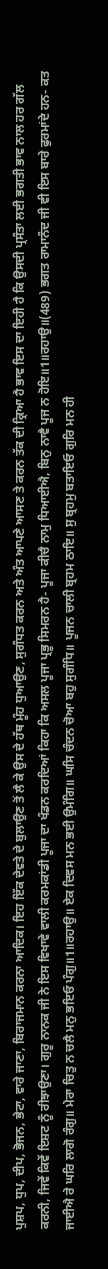ਪੁਸ਼ਪ, ਧੁਪ, ਦੀਪ, ਭੋਜਨ, ਭੇਟਾ, ਵਾਰੇ ਜਾਣਾ, ਬਿਰਾਜਮਾਨ ਕਰਨਾ ਆਦਿਕ। ਇਹ ਇੱਕ ਦੇਵਤੇ ਦੇ ਬੁਲਾਉਣ ਤੋਂ ਲੈ ਕੇ ਉਸ ਦੇ ਹੱਥ ਮੂੰਹ ਧੁਆਉਣ, ਸੁਗੰਧਤ ਕਰਨ ਅਤੇ ਅੰਤ ਆਪਣੇ ਆਸਣ ਤੇ ਕਰਨ ਤੱਕ ਦੀ ਕ੍ਰਿਆ ਹੈ ਭਾਵ ਇਸ ਦਾ ਇਹੀ ਹੈ ਕਿ ਉਸਦੀ ਪ੍ਰਸੰਤਾ ਲਈ ਭਗਤੀ ਭਾਵ ਨਾਲ ਹਰ ਗੱਲ ਕਰਨੀ, ਜਿਵੇਂ ਕਿਵੇਂ ਇਸ਼ਟ ਨੂੰ ਰੀਝਾਉਣਾ। ਗੁਰੂ ਨਾਨਕ ਜੀ ਨੇ ਇਸ ਵਿਖਾਵੇ ਵਾਲੀ ਕਰਮਕਾਂਡੀ ਪੂਜਾ ਦਾ ਖੰਡਨ ਕਰਦਿਆਂ ਕਿਹਾ ਕਿ ਅਸਲ ਪੂਜਾ ਪ੍ਰਭੂ ਸਿਮਰਨ ਹੈ- ਪੂਜਾ ਕੀਚੈ ਨਾਮੁ ਧਿਆਈਐ, ਬਿਨੁ ਨਾਵੈ ਪੂਜ ਨ ਹੋਇ॥1॥ਰਹਾਉ॥(489) ਭਗਤ ਰਾਮਾਨੰਦ ਜੀ ਵੀ ਇਸ ਬਾਰੇ ਫੁਰਮਾਂਦੇ ਹਨ- ਕਤ ਜਾਈਐ ਰੇ ਘਰਿ ਲਾਗੋ ਰੰਗੁ॥ ਮੇਰਾ ਚਿਤੁ ਨ ਚਲੈ ਮਨੁ ਭਇਓ ਪੰਗੁ॥1॥ਰਹਾਉ॥ ਏਕ ਦਿਵਸ ਮਨ ਭਈ ਉਮੰਗਿ॥ ਘਸਿ ਚੰਦਨ ਚੋਆ ਬਹੁ ਸੁਗੰਧਿ॥ ਪੂਜਨ ਚਾਲੀ ਬ੍ਰਹਮ ਠਾਇ॥ ਸੁ ਬ੍ਰਹਮੁ ਬਤਾਇਓ ਗੁਰਿ ਮਨ ਹੀ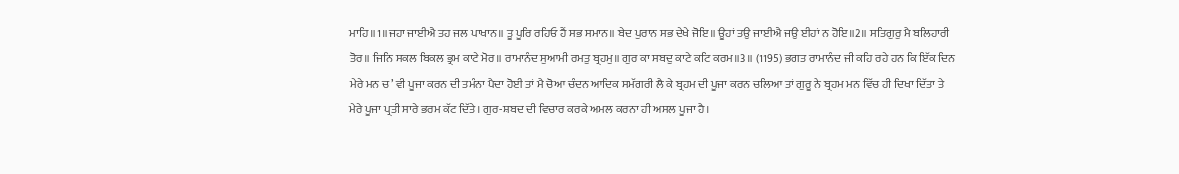ਮਾਹਿ॥1॥ਜਹਾ ਜਾਈਐ ਤਹ ਜਲ ਪਾਖਾਨ॥ ਤੂ ਪੂਰਿ ਰਹਿਓ ਹੈਂ ਸਭ ਸਮਾਨ॥ ਬੇਦ ਪੁਰਾਨ ਸਭ ਦੇਖੇ ਜੋਇ॥ ਊਹਾਂ ਤਉ ਜਾਈਐ ਜਉ ਈਹਾਂ ਨ ਹੋਇ॥2॥ ਸਤਿਗੁਰੁ ਮੈ ਬਲਿਹਾਰੀ ਤੋਰ॥ ਜਿਨਿ ਸਕਲ ਬਿਕਲ ਭ੍ਰਮ ਕਾਟੇ ਮੋਰ॥ ਰਾਮਾਨੰਦ ਸੁਆਮੀ ਰਮਤੁ ਬ੍ਰਹਮੁ॥ ਗੁਰ ਕਾ ਸਬਦੁ ਕਾਟੇ ਕਟਿ ਕਰਮ॥3॥ (1195) ਭਗਤ ਰਾਮਾਨੰਦ ਜੀ ਕਹਿ ਰਹੇ ਹਨ ਕਿ ਇੱਕ ਦਿਨ ਮੇਰੇ ਮਨ ਚ’ ਵੀ ਪੂਜਾ ਕਰਨ ਦੀ ਤਮੰਨਾ ਪੈਦਾ ਹੋਈ ਤਾਂ ਮੈ ਚੋਆ ਚੰਦਨ ਆਦਿਕ ਸਮੱਗਰੀ ਲੈ ਕੇ ਬ੍ਰਹਮ ਦੀ ਪੂਜਾ ਕਰਨ ਚਲਿਆ ਤਾਂ ਗੁਰੂ ਨੇ ਬ੍ਰਹਮ ਮਨ ਵਿੱਚ ਹੀ ਦਿਖਾ ਦਿੱਤਾ ਤੇ ਮੇਰੇ ਪੂਜਾ ਪ੍ਰਤੀ ਸਾਰੇ ਭਰਮ ਕੱਟ ਦਿੱਤੇ। ਗੁਰ-ਸ਼ਬਦ ਦੀ ਵਿਚਾਰ ਕਰਕੇ ਅਮਲ ਕਰਨਾ ਹੀ ਅਸਲ ਪੂਜਾ ਹੈ।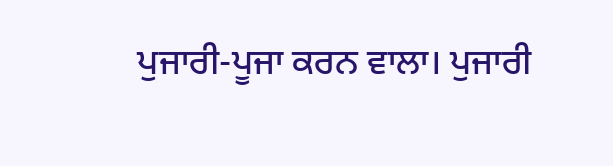ਪੁਜਾਰੀ-ਪੂਜਾ ਕਰਨ ਵਾਲਾ। ਪੁਜਾਰੀ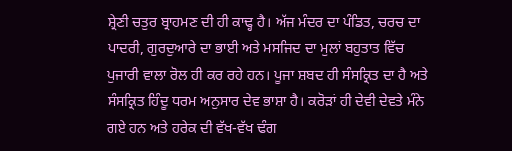ਸ਼੍ਰੇਣੀ ਚਤੁਰ ਬ੍ਰਾਹਮਣ ਦੀ ਹੀ ਕਾਢ੍ਹ ਹੈ। ਅੱਜ ਮੰਦਰ ਦਾ ਪੰਡਿਤ, ਚਰਚ ਦਾ ਪਾਦਰੀ, ਗੁਰਦੁਆਰੇ ਦਾ ਭਾਈ ਅਤੇ ਮਸਜਿਦ ਦਾ ਮੁਲਾਂ ਬਹੁਤਾਤ ਵਿੱਚ ਪੁਜਾਰੀ ਵਾਲਾ ਰੋਲ ਹੀ ਕਰ ਰਹੇ ਹਨ। ਪੂਜਾ ਸ਼ਬਦ ਹੀ ਸੰਸਕ੍ਰਿਤ ਦਾ ਹੈ ਅਤੇ ਸੰਸਕ੍ਰਿਤ ਹਿੰਦੂ ਧਰਮ ਅਨੁਸਾਰ ਦੇਵ ਭਾਸ਼ਾ ਹੈ। ਕਰੋੜਾਂ ਹੀ ਦੇਵੀ ਦੇਵਤੇ ਮੰਨੇ ਗਏ ਹਨ ਅਤੇ ਹਰੇਕ ਦੀ ਵੱਖ-ਵੱਖ ਢੰਗ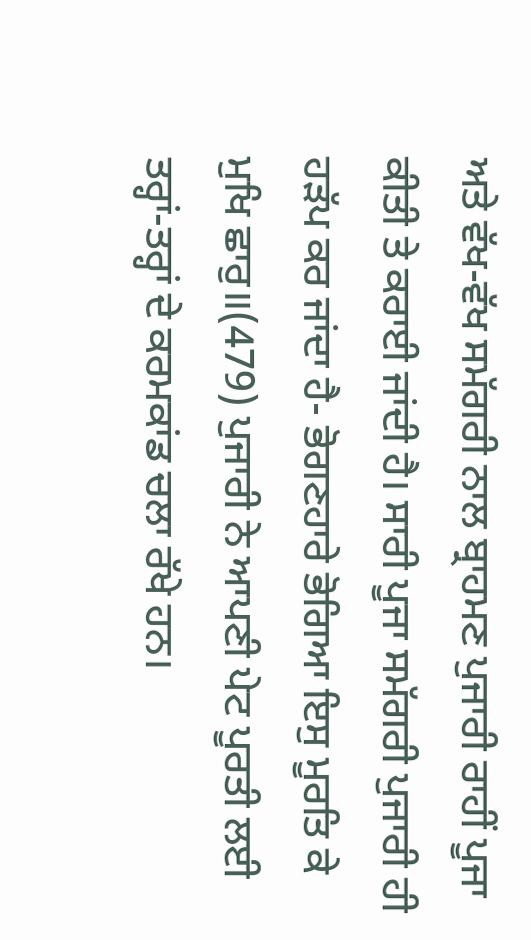ਅਤੇ ਵੱਖ-ਵੱਖ ਸਮੱਗਰੀ ਨਾਲ ਬ੍ਰਾਹਮਣ ਪੁਜਾਰੀ ਰਾਹੀਂ ਪੂਜਾ ਕੀਤੀ ਤੇ ਕਰਾਈ ਜਾਂਦੀ ਹੈ। ਸਾਰੀ ਪੂਜਾ ਸਮੱਗਰੀ ਪੁਜਾਰੀ ਹੀ ਹੜੱਪ ਕਰ ਜਾਂਦਾ ਹੈ- ਭੋਗਣਹਾਰੇ ਭੋਗਿਆ ਇਸੁ ਮੂਰਤਿ ਕੇ ਮੁਖਿ ਛਾਰੁ॥(479) ਪੁਜਾਰੀ ਨੇ ਆਪਣੀ ਪੇਟ ਪੂਰਤੀ ਲਈ ਤਰ੍ਹਾਂ-ਤਰ੍ਹਾਂ ਦੇ ਕਰਮਕਾਂਡ ਚਲਾ ਰੱਖੇ ਹਨ।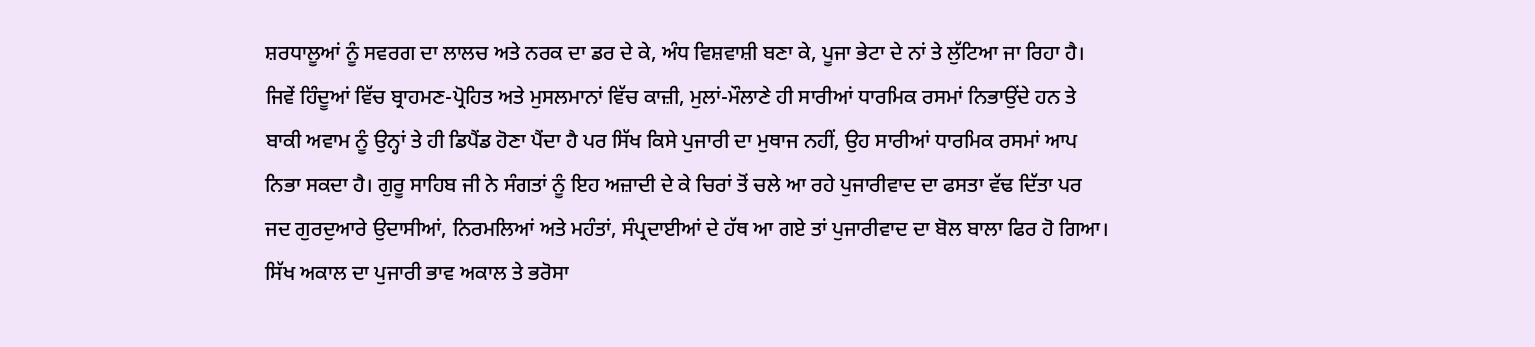ਸ਼ਰਧਾਲੂਆਂ ਨੂੰ ਸਵਰਗ ਦਾ ਲਾਲਚ ਅਤੇ ਨਰਕ ਦਾ ਡਰ ਦੇ ਕੇ, ਅੰਧ ਵਿਸ਼ਵਾਸ਼ੀ ਬਣਾ ਕੇ, ਪੂਜਾ ਭੇਟਾ ਦੇ ਨਾਂ ਤੇ ਲੁੱਟਿਆ ਜਾ ਰਿਹਾ ਹੈ। ਜਿਵੇਂ ਹਿੰਦੂਆਂ ਵਿੱਚ ਬ੍ਰਾਹਮਣ-ਪ੍ਰੋਹਿਤ ਅਤੇ ਮੁਸਲਮਾਨਾਂ ਵਿੱਚ ਕਾਜ਼ੀ, ਮੁਲਾਂ-ਮੌਲਾਣੇ ਹੀ ਸਾਰੀਆਂ ਧਾਰਮਿਕ ਰਸਮਾਂ ਨਿਭਾਉਂਦੇ ਹਨ ਤੇ ਬਾਕੀ ਅਵਾਮ ਨੂੰ ਉਨ੍ਹਾਂ ਤੇ ਹੀ ਡਿਪੈਂਡ ਹੋਣਾ ਪੈਂਦਾ ਹੈ ਪਰ ਸਿੱਖ ਕਿਸੇ ਪੁਜਾਰੀ ਦਾ ਮੁਥਾਜ ਨਹੀਂ, ਉਹ ਸਾਰੀਆਂ ਧਾਰਮਿਕ ਰਸਮਾਂ ਆਪ ਨਿਭਾ ਸਕਦਾ ਹੈ। ਗੁਰੂ ਸਾਹਿਬ ਜੀ ਨੇ ਸੰਗਤਾਂ ਨੂੰ ਇਹ ਅਜ਼ਾਦੀ ਦੇ ਕੇ ਚਿਰਾਂ ਤੋਂ ਚਲੇ ਆ ਰਹੇ ਪੁਜਾਰੀਵਾਦ ਦਾ ਫਸਤਾ ਵੱਢ ਦਿੱਤਾ ਪਰ ਜਦ ਗੁਰਦੁਆਰੇ ਉਦਾਸੀਆਂ, ਨਿਰਮਲਿਆਂ ਅਤੇ ਮਹੰਤਾਂ, ਸੰਪ੍ਰਦਾਈਆਂ ਦੇ ਹੱਥ ਆ ਗਏ ਤਾਂ ਪੁਜਾਰੀਵਾਦ ਦਾ ਬੋਲ ਬਾਲਾ ਫਿਰ ਹੋ ਗਿਆ। ਸਿੱਖ ਅਕਾਲ ਦਾ ਪੁਜਾਰੀ ਭਾਵ ਅਕਾਲ ਤੇ ਭਰੋਸਾ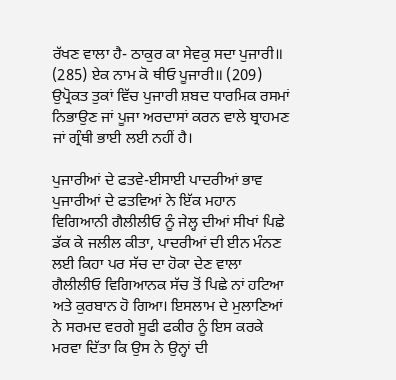ਰੱਖਣ ਵਾਲਾ ਹੈ- ਠਾਕੁਰ ਕਾ ਸੇਵਕੁ ਸਦਾ ਪੁਜਾਰੀ॥ (285) ਏਕ ਨਾਮ ਕੋ ਥੀਓ ਪੂਜਾਰੀ॥ (209) ਉਪ੍ਰੋਕਤ ਤੁਕਾਂ ਵਿੱਚ ਪੁਜਾਰੀ ਸ਼ਬਦ ਧਾਰਮਿਕ ਰਸਮਾਂ ਨਿਭਾਉਣ ਜਾਂ ਪੂਜਾ ਅਰਦਾਸਾਂ ਕਰਨ ਵਾਲੇ ਬ੍ਰਾਹਮਣ ਜਾਂ ਗ੍ਰੰਥੀ ਭਾਈ ਲਈ ਨਹੀਂ ਹੈ।

ਪੁਜਾਰੀਆਂ ਦੇ ਫਤਵੇ-ਈਸਾਈ ਪਾਦਰੀਆਂ ਭਾਵ ਪੁਜਾਰੀਆਂ ਦੇ ਫਤਵਿਆਂ ਨੇ ਇੱਕ ਮਹਾਨ ਵਿਗਿਆਨੀ ਗੈਲੀਲੀਓ ਨੂੰ ਜੇਲ੍ਹ ਦੀਆਂ ਸੀਖਾਂ ਪਿਛੇ ਡੱਕ ਕੇ ਜਲੀਲ ਕੀਤਾ, ਪਾਦਰੀਆਂ ਦੀ ਈਨ ਮੰਨਣ ਲਈ ਕਿਹਾ ਪਰ ਸੱਚ ਦਾ ਹੋਕਾ ਦੇਣ ਵਾਲਾ ਗੈਲੀਲੀਓ ਵਿਗਿਆਨਕ ਸੱਚ ਤੋਂ ਪਿਛੇ ਨਾਂ ਹਟਿਆ ਅਤੇ ਕੁਰਬਾਨ ਹੋ ਗਿਆ। ਇਸਲਾਮ ਦੇ ਮੁਲਾਣਿਆਂ ਨੇ ਸਰਮਦ ਵਰਗੇ ਸੂਫੀ ਫਕੀਰ ਨੂੰ ਇਸ ਕਰਕੇ ਮਰਵਾ ਦਿੱਤਾ ਕਿ ਉਸ ਨੇ ਉਨ੍ਹਾਂ ਦੀ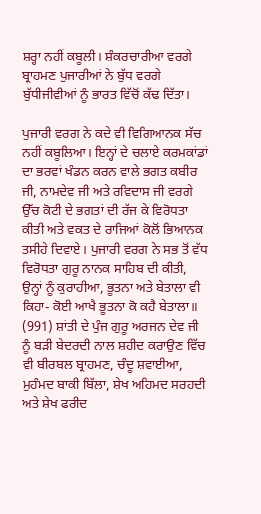ਸ਼ਰ੍ਹਾ ਨਹੀਂ ਕਬੂਲੀ। ਸ਼ੰਕਰਚਾਰੀਆ ਵਰਗੇ ਬ੍ਰਾਹਮਣ ਪੁਜਾਰੀਆਂ ਨੇ ਬੁੱਧ ਵਰਗੇ ਬੁੱਧੀਜੀਵੀਆਂ ਨੂੰ ਭਾਰਤ ਵਿੱਚੋਂ ਕੱਢ ਦਿੱਤਾ।

ਪੁਜਾਰੀ ਵਰਗ ਨੇ ਕਦੇ ਵੀ ਵਿਗਿਆਨਕ ਸੱਚ ਨਹੀਂ ਕਬੂਲਿਆ। ਇਨ੍ਹਾਂ ਦੇ ਚਲਾਏ ਕਰਮਕਾਂਡਾਂ ਦਾ ਭਰਵਾਂ ਖੰਡਨ ਕਰਨ ਵਾਲੇ ਭਗਤ ਕਬੀਰ ਜੀ, ਨਾਮਦੇਵ ਜੀ ਅਤੇ ਰਵਿਦਾਸ ਜੀ ਵਰਗੇ ਉੱਚ ਕੋਟੀ ਦੇ ਭਗਤਾਂ ਦੀ ਰੱਜ ਕੇ ਵਿਰੋਧਤਾ ਕੀਤੀ ਅਤੇ ਵਕਤ ਦੇ ਰਾਜਿਆਂ ਕੋਲੋਂ ਭਿਆਨਕ ਤਸੀਹੇ ਦਿਵਾਏ। ਪੁਜਾਰੀ ਵਰਗ ਨੇ ਸਭ ਤੋਂ ਵੱਧ ਵਿਰੋਧਤਾ ਗੁਰੂ ਨਾਨਕ ਸਾਹਿਬ ਦੀ ਕੀਤੀ, ਉਨ੍ਹਾਂ ਨੂੰ ਕੁਰਾਹੀਆ, ਭੂਤਨਾ ਅਤੇ ਬੇਤਾਲਾ ਵੀ ਕਿਹਾ- ਕੋਈ ਆਖੈ ਭੂਤਨਾ ਕੋ ਕਹੈ ਬੇਤਾਲਾ॥ (991) ਸ਼ਾਂਤੀ ਦੇ ਪੁੰਜ ਗੁਰੂ ਅਰਜਨ ਦੇਵ ਜੀ ਨੂੰ ਬੜੀ ਬੇਦਰਦੀ ਨਾਲ ਸ਼ਹੀਦ ਕਰਾਉਣ ਵਿੱਚ ਵੀ ਬੀਰਬਲ ਬ੍ਰਾਹਮਣ, ਚੰਦੂ ਸ਼ਵਾਈਆ, ਮੁਹੰਮਦ ਬਾਕੀ ਬਿੱਲਾ, ਸ਼ੇਖ ਅਹਿਮਦ ਸਰਹਦੀ ਅਤੇ ਸ਼ੇਖ ਫਰੀਦ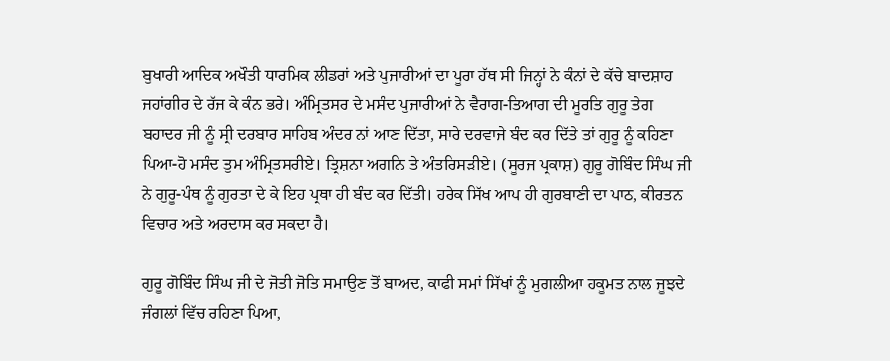ਬੁਖਾਰੀ ਆਦਿਕ ਅਖੌਤੀ ਧਾਰਮਿਕ ਲੀਡਰਾਂ ਅਤੇ ਪੁਜਾਰੀਆਂ ਦਾ ਪੂਰਾ ਹੱਥ ਸੀ ਜਿਨ੍ਹਾਂ ਨੇ ਕੰਨਾਂ ਦੇ ਕੱਚੇ ਬਾਦਸ਼ਾਹ ਜਹਾਂਗੀਰ ਦੇ ਰੱਜ ਕੇ ਕੰਨ ਭਰੇ। ਅੰਮ੍ਰਿਤਸਰ ਦੇ ਮਸੰਦ ਪੁਜਾਰੀਆਂ ਨੇ ਵੈਰਾਗ-ਤਿਆਗ ਦੀ ਮੂਰਤਿ ਗੁਰੂ ਤੇਗ ਬਹਾਦਰ ਜੀ ਨੂੰ ਸ੍ਰੀ ਦਰਬਾਰ ਸਾਹਿਬ ਅੰਦਰ ਨਾਂ ਆਣ ਦਿੱਤਾ, ਸਾਰੇ ਦਰਵਾਜੇ ਬੰਦ ਕਰ ਦਿੱਤੇ ਤਾਂ ਗੁਰੂ ਨੂੰ ਕਹਿਣਾ ਪਿਆ-ਹੋ ਮਸੰਦ ਤੁਮ ਅੰਮ੍ਰਿਤਸਰੀਏ। ਤ੍ਰਿਸ਼ਨਾ ਅਗਨਿ ਤੇ ਅੰਤਰਿਸੜੀਏ। (ਸੂਰਜ ਪ੍ਰਕਾਸ਼) ਗੁਰੂ ਗੋਬਿੰਦ ਸਿੰਘ ਜੀ ਨੇ ਗੁਰੂ-ਪੰਥ ਨੂੰ ਗੁਰਤਾ ਦੇ ਕੇ ਇਹ ਪ੍ਰਥਾ ਹੀ ਬੰਦ ਕਰ ਦਿੱਤੀ। ਹਰੇਕ ਸਿੱਖ ਆਪ ਹੀ ਗੁਰਬਾਣੀ ਦਾ ਪਾਠ, ਕੀਰਤਨ ਵਿਚਾਰ ਅਤੇ ਅਰਦਾਸ ਕਰ ਸਕਦਾ ਹੈ।

ਗੁਰੂ ਗੋਬਿੰਦ ਸਿੰਘ ਜੀ ਦੇ ਜੋਤੀ ਜੋਤਿ ਸਮਾਉਣ ਤੋਂ ਬਾਅਦ, ਕਾਫੀ ਸਮਾਂ ਸਿੱਖਾਂ ਨੂੰ ਮੁਗਲੀਆ ਹਕੂਮਤ ਨਾਲ ਜੂਝਦੇ ਜੰਗਲਾਂ ਵਿੱਚ ਰਹਿਣਾ ਪਿਆ,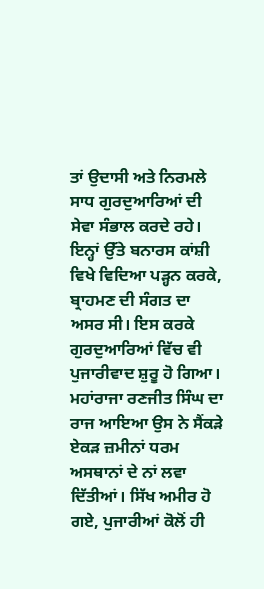ਤਾਂ ਉਦਾਸੀ ਅਤੇ ਨਿਰਮਲੇ ਸਾਧ ਗੁਰਦੁਆਰਿਆਂ ਦੀ ਸੇਵਾ ਸੰਭਾਲ ਕਰਦੇ ਰਹੇ। ਇਨ੍ਹਾਂ ਉੱਤੇ ਬਨਾਰਸ ਕਾਂਸ਼ੀ ਵਿਖੇ ਵਿਦਿਆ ਪੜ੍ਹਨ ਕਰਕੇ, ਬ੍ਰਾਹਮਣ ਦੀ ਸੰਗਤ ਦਾ ਅਸਰ ਸੀ। ਇਸ ਕਰਕੇ ਗੁਰਦੁਆਰਿਆਂ ਵਿੱਚ ਵੀ ਪੁਜਾਰੀਵਾਦ ਸ਼ੁਰੂ ਹੋ ਗਿਆ। ਮਹਾਂਰਾਜਾ ਰਣਜੀਤ ਸਿੰਘ ਦਾ ਰਾਜ ਆਇਆ ਉਸ ਨੇ ਸੈਂਕੜੇ ਏਕੜ ਜ਼ਮੀਨਾਂ ਧਰਮ ਅਸਥਾਨਾਂ ਦੇ ਨਾਂ ਲਵਾ ਦਿੱਤੀਆਂ। ਸਿੱਖ ਅਮੀਰ ਹੋ ਗਏ, ਪੁਜਾਰੀਆਂ ਕੋਲੋਂ ਹੀ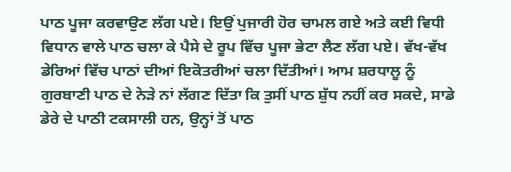ਪਾਠ ਪੂਜਾ ਕਰਵਾਉਣ ਲੱਗ ਪਏ। ਇਉਂ ਪੁਜਾਰੀ ਹੋਰ ਚਾਮਲ ਗਏ ਅਤੇ ਕਈ ਵਿਧੀ ਵਿਧਾਨ ਵਾਲੇ ਪਾਠ ਚਲਾ ਕੇ ਪੈਸੇ ਦੇ ਰੂਪ ਵਿੱਚ ਪੂਜਾ ਭੇਟਾ ਲੈਣ ਲੱਗ ਪਏ। ਵੱਖ-ਵੱਖ ਡੇਰਿਆਂ ਵਿੱਚ ਪਾਠਾਂ ਦੀਆਂ ਇਕੋਤਰੀਆਂ ਚਲਾ ਦਿੱਤੀਆਂ। ਆਮ ਸ਼ਰਧਾਲੂ ਨੂੰ ਗੁਰਬਾਣੀ ਪਾਠ ਦੇ ਨੇੜੇ ਨਾਂ ਲੱਗਣ ਦਿੱਤਾ ਕਿ ਤੁਸੀਂ ਪਾਠ ਸ਼ੁੱਧ ਨਹੀਂ ਕਰ ਸਕਦੇ, ਸਾਡੇ ਡੇਰੇ ਦੇ ਪਾਠੀ ਟਕਸਾਲੀ ਹਨ, ਉਨ੍ਹਾਂ ਤੋਂ ਪਾਠ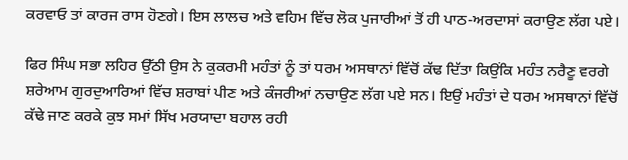ਕਰਵਾਓ ਤਾਂ ਕਾਰਜ ਰਾਸ ਹੋਣਗੇ। ਇਸ ਲਾਲਚ ਅਤੇ ਵਹਿਮ ਵਿੱਚ ਲੋਕ ਪੁਜਾਰੀਆਂ ਤੋਂ ਹੀ ਪਾਠ-ਅਰਦਾਸਾਂ ਕਰਾਉਣ ਲੱਗ ਪਏ।

ਫਿਰ ਸਿੰਘ ਸਭਾ ਲਹਿਰ ਉੱਠੀ ਉਸ ਨੇ ਕੁਕਰਮੀ ਮਹੰਤਾਂ ਨੂੰ ਤਾਂ ਧਰਮ ਅਸਥਾਨਾਂ ਵਿੱਚੋਂ ਕੱਢ ਦਿੱਤਾ ਕਿਉਂਕਿ ਮਹੰਤ ਨਰੈਣੂ ਵਰਗੇ ਸ਼ਰੇਆਮ ਗੁਰਦੁਆਰਿਆਂ ਵਿੱਚ ਸ਼ਰਾਬਾਂ ਪੀਣ ਅਤੇ ਕੰਜਰੀਆਂ ਨਚਾਉਣ ਲੱਗ ਪਏ ਸਨ। ਇਉਂ ਮਹੰਤਾਂ ਦੇ ਧਰਮ ਅਸਥਾਨਾਂ ਵਿੱਚੋਂ ਕੱਢੇ ਜਾਣ ਕਰਕੇ ਕੁਝ ਸਮਾਂ ਸਿੱਖ ਮਰਯਾਦਾ ਬਹਾਲ ਰਹੀ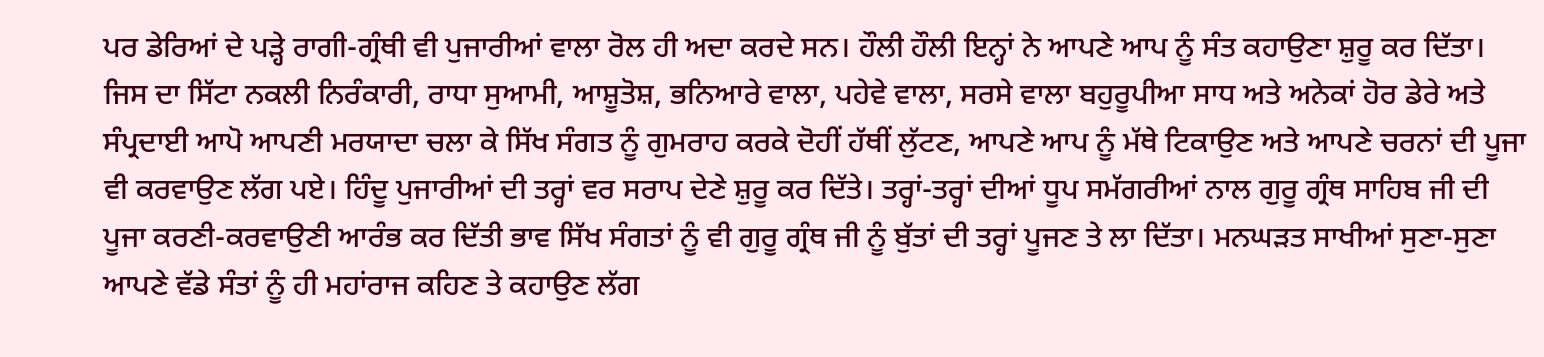ਪਰ ਡੇਰਿਆਂ ਦੇ ਪੜ੍ਹੇ ਰਾਗੀ-ਗ੍ਰੰਥੀ ਵੀ ਪੁਜਾਰੀਆਂ ਵਾਲਾ ਰੋਲ ਹੀ ਅਦਾ ਕਰਦੇ ਸਨ। ਹੌਲੀ ਹੌਲੀ ਇਨ੍ਹਾਂ ਨੇ ਆਪਣੇ ਆਪ ਨੂੰ ਸੰਤ ਕਹਾਉਣਾ ਸ਼ੁਰੂ ਕਰ ਦਿੱਤਾ। ਜਿਸ ਦਾ ਸਿੱਟਾ ਨਕਲੀ ਨਿਰੰਕਾਰੀ, ਰਾਧਾ ਸੁਆਮੀ, ਆਸ਼ੂਤੋਸ਼, ਭਨਿਆਰੇ ਵਾਲਾ, ਪਹੇਵੇ ਵਾਲਾ, ਸਰਸੇ ਵਾਲਾ ਬਹੁਰੂਪੀਆ ਸਾਧ ਅਤੇ ਅਨੇਕਾਂ ਹੋਰ ਡੇਰੇ ਅਤੇ ਸੰਪ੍ਰਦਾਈ ਆਪੋ ਆਪਣੀ ਮਰਯਾਦਾ ਚਲਾ ਕੇ ਸਿੱਖ ਸੰਗਤ ਨੂੰ ਗੁਮਰਾਹ ਕਰਕੇ ਦੋਹੀਂ ਹੱਥੀਂ ਲੁੱਟਣ, ਆਪਣੇ ਆਪ ਨੂੰ ਮੱਥੇ ਟਿਕਾਉਣ ਅਤੇ ਆਪਣੇ ਚਰਨਾਂ ਦੀ ਪੂਜਾ ਵੀ ਕਰਵਾਉਣ ਲੱਗ ਪਏ। ਹਿੰਦੂ ਪੁਜਾਰੀਆਂ ਦੀ ਤਰ੍ਹਾਂ ਵਰ ਸਰਾਪ ਦੇਣੇ ਸ਼ੁਰੂ ਕਰ ਦਿੱਤੇ। ਤਰ੍ਹਾਂ-ਤਰ੍ਹਾਂ ਦੀਆਂ ਧੂਪ ਸਮੱਗਰੀਆਂ ਨਾਲ ਗੁਰੂ ਗ੍ਰੰਥ ਸਾਹਿਬ ਜੀ ਦੀ ਪੂਜਾ ਕਰਣੀ-ਕਰਵਾਉਣੀ ਆਰੰਭ ਕਰ ਦਿੱਤੀ ਭਾਵ ਸਿੱਖ ਸੰਗਤਾਂ ਨੂੰ ਵੀ ਗੁਰੂ ਗ੍ਰੰਥ ਜੀ ਨੂੰ ਬੁੱਤਾਂ ਦੀ ਤਰ੍ਹਾਂ ਪੂਜਣ ਤੇ ਲਾ ਦਿੱਤਾ। ਮਨਘੜਤ ਸਾਖੀਆਂ ਸੁਣਾ-ਸੁਣਾ ਆਪਣੇ ਵੱਡੇ ਸੰਤਾਂ ਨੂੰ ਹੀ ਮਹਾਂਰਾਜ ਕਹਿਣ ਤੇ ਕਹਾਉਣ ਲੱਗ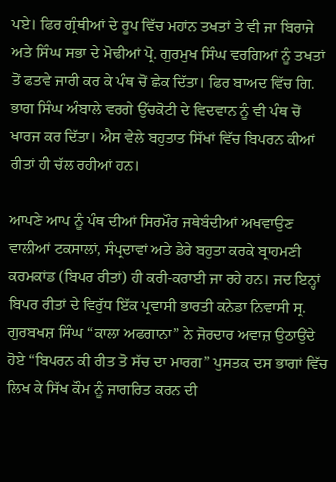ਪਏ। ਫਿਰ ਗ੍ਰੰਥੀਆਂ ਦੇ ਰੂਪ ਵਿੱਚ ਮਹਾਂਨ ਤਖਤਾਂ ਤੇ ਵੀ ਜਾ ਬਿਰਾਜੇ ਅਤੇ ਸਿੰਘ ਸਭਾ ਦੇ ਮੋਢੀਆਂ ਪ੍ਰੋ. ਗੁਰਮੁਖ ਸਿੰਘ ਵਰਗਿਆਂ ਨੂੰ ਤਖਤਾਂ ਤੋਂ ਫਤਵੇ ਜਾਰੀ ਕਰ ਕੇ ਪੰਥ ਚੋਂ ਛੇਕ ਦਿੱਤਾ। ਫਿਰ ਬਾਅਦ ਵਿੱਚ ਗਿ. ਭਾਗ ਸਿੰਘ ਅੰਬਾਲੇ ਵਰਗੇ ਉੱਚਕੋਟੀ ਦੇ ਵਿਦਵਾਨ ਨੂੰ ਵੀ ਪੰਥ ਚੋਂ ਖਾਰਜ ਕਰ ਦਿੱਤਾ। ਐਸ ਵੇਲੇ ਬਹੁਤਾਤ ਸਿੱਖਾਂ ਵਿੱਚ ਬਿਪਰਨ ਕੀਆਂ ਰੀਤਾਂ ਹੀ ਚੱਲ ਰਹੀਆਂ ਹਨ।

ਆਪਣੇ ਆਪ ਨੂੰ ਪੰਥ ਦੀਆਂ ਸਿਰਮੌਰ ਜਥੇਬੰਦੀਆਂ ਅਖਵਾਉਣ ਵਾਲੀਆਂ ਟਕਸਾਲਾਂ, ਸੰਪ੍ਰਦਾਵਾਂ ਅਤੇ ਡੇਰੇ ਬਹੁਤਾ ਕਰਕੇ ਬ੍ਰਾਹਮਣੀ ਕਰਮਕਾਂਡ (ਬਿਪਰ ਰੀਤਾਂ) ਹੀ ਕਰੀ-ਕਰਾਈ ਜਾ ਰਹੇ ਹਨ। ਜਦ ਇਨ੍ਹਾਂ ਬਿਪਰ ਰੀਤਾਂ ਦੇ ਵਿਰੁੱਧ ਇੱਕ ਪ੍ਰਵਾਸੀ ਭਾਰਤੀ ਕਨੇਡਾ ਨਿਵਾਸੀ ਸ੍ਰ. ਗੁਰਬਖਸ਼ ਸਿੰਘ “ਕਾਲਾ ਅਫਗਾਨਾ” ਨੇ ਜੋਰਦਾਰ ਅਵਾਜ਼ ਉਠਾਉਂਦੇ ਹੋਏ “ਬਿਪਰਨ ਕੀ ਰੀਤ ਤੋ ਸੱਚ ਦਾ ਮਾਰਗ” ਪੁਸਤਕ ਦਸ ਭਾਗਾਂ ਵਿੱਚ ਲਿਖ ਕੇ ਸਿੱਖ ਕੌਮ ਨੂੰ ਜਾਗਰਿਤ ਕਰਨ ਦੀ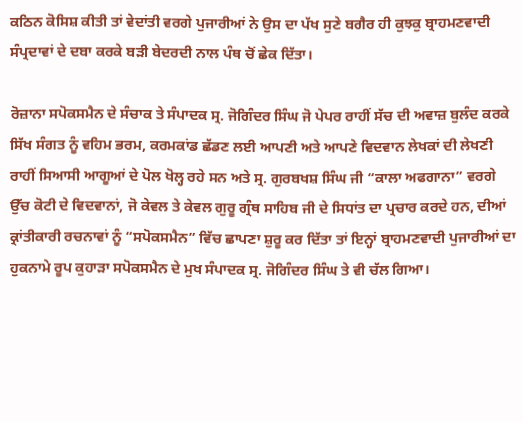ਕਠਿਨ ਕੋਸਿਸ਼ ਕੀਤੀ ਤਾਂ ਵੇਦਾਂਤੀ ਵਰਗੇ ਪੁਜਾਰੀਆਂ ਨੇ ਉਸ ਦਾ ਪੱਖ ਸੁਣੇ ਬਗੈਰ ਹੀ ਕੁਝਕੁ ਬ੍ਰਾਹਮਣਵਾਦੀ ਸੰਪ੍ਰਦਾਵਾਂ ਦੇ ਦਬਾ ਕਰਕੇ ਬੜੀ ਬੇਦਰਦੀ ਨਾਲ ਪੰਥ ਚੋਂ ਛੇਕ ਦਿੱਤਾ।

ਰੋਜ਼ਾਨਾ ਸਪੋਕਸਮੈਨ ਦੇ ਸੰਚਾਕ ਤੇ ਸੰਪਾਦਕ ਸ੍ਰ. ਜੋਗਿੰਦਰ ਸਿੰਘ ਜੋ ਪੇਪਰ ਰਾਹੀਂ ਸੱਚ ਦੀ ਅਵਾਜ਼ ਬੁਲੰਦ ਕਰਕੇ ਸਿੱਖ ਸੰਗਤ ਨੂੰ ਵਹਿਮ ਭਰਮ, ਕਰਮਕਾਂਡ ਛੱਡਣ ਲਈ ਆਪਣੀ ਅਤੇ ਆਪਣੇ ਵਿਦਵਾਨ ਲੇਖਕਾਂ ਦੀ ਲੇਖਣੀ ਰਾਹੀਂ ਸਿਆਸੀ ਆਗੂਆਂ ਦੇ ਪੋਲ ਖੋਲ੍ਹ ਰਹੇ ਸਨ ਅਤੇ ਸ੍ਰ. ਗੁਰਬਖਸ਼ ਸਿੰਘ ਜੀ “ਕਾਲਾ ਅਫਗਾਨਾ” ਵਰਗੇ ਉੱਚ ਕੋਟੀ ਦੇ ਵਿਦਵਾਨਾਂ, ਜੋ ਕੇਵਲ ਤੇ ਕੇਵਲ ਗੁਰੂ ਗ੍ਰੰਥ ਸਾਹਿਬ ਜੀ ਦੇ ਸਿਧਾਂਤ ਦਾ ਪ੍ਰਚਾਰ ਕਰਦੇ ਹਨ, ਦੀਆਂ ਕ੍ਰਾਂਤੀਕਾਰੀ ਰਚਨਾਵਾਂ ਨੂੰ “ਸਪੋਕਸਮੈਨ” ਵਿੱਚ ਛਾਪਣਾ ਸ਼ੁਰੂ ਕਰ ਦਿੱਤਾ ਤਾਂ ਇਨ੍ਹਾਂ ਬ੍ਰਾਹਮਣਵਾਦੀ ਪੁਜਾਰੀਆਂ ਦਾ ਹੁਕਨਾਮੇ ਰੂਪ ਕੁਹਾੜਾ ਸਪੋਕਸਮੈਨ ਦੇ ਮੁਖ ਸੰਪਾਦਕ ਸ੍ਰ. ਜੋਗਿੰਦਰ ਸਿੰਘ ਤੇ ਵੀ ਚੱਲ ਗਿਆ।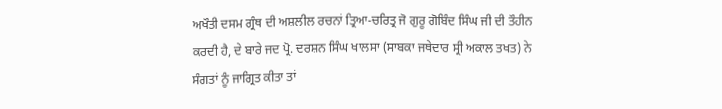ਅਖੌਤੀ ਦਸਮ ਗ੍ਰੰਥ ਦੀ ਅਸ਼ਲੀਲ ਰਚਨਾਂ ਤ੍ਰਿਆ-ਚਰਿਤ੍ਰ ਜੋ ਗੁਰੂ ਗੋਬਿੰਦ ਸਿੰਘ ਜੀ ਦੀ ਤੌਹੀਨ ਕਰਦੀ ਹੈ, ਦੇ ਬਾਰੇ ਜਦ ਪ੍ਰੋ. ਦਰਸ਼ਨ ਸਿੰਘ ਖਾਲਸਾ (ਸਾਬਕਾ ਜਥੇਦਾਰ ਸ੍ਰੀ ਅਕਾਲ ਤਖਤ) ਨੇ ਸੰਗਤਾਂ ਨੂੰ ਜਾਗ੍ਰਿਤ ਕੀਤਾ ਤਾਂ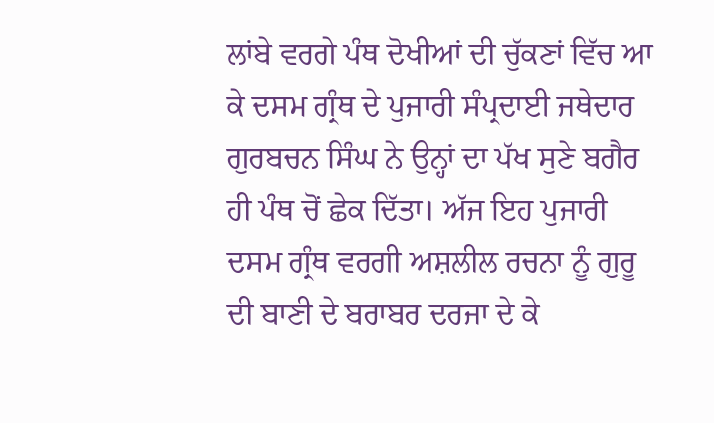ਲਾਂਬੇ ਵਰਗੇ ਪੰਥ ਦੋਖੀਆਂ ਦੀ ਚੁੱਕਣਾਂ ਵਿੱਚ ਆ ਕੇ ਦਸਮ ਗ੍ਰੰਥ ਦੇ ਪੁਜਾਰੀ ਸੰਪ੍ਰਦਾਈ ਜਥੇਦਾਰ ਗੁਰਬਚਨ ਸਿੰਘ ਨੇ ਉਨ੍ਹਾਂ ਦਾ ਪੱਖ ਸੁਣੇ ਬਗੈਰ ਹੀ ਪੰਥ ਚੋਂ ਛੇਕ ਦਿੱਤਾ। ਅੱਜ ਇਹ ਪੁਜਾਰੀ ਦਸਮ ਗ੍ਰੰਥ ਵਰਗੀ ਅਸ਼ਲੀਲ ਰਚਨਾ ਨੂੰ ਗੁਰੂ ਦੀ ਬਾਣੀ ਦੇ ਬਰਾਬਰ ਦਰਜਾ ਦੇ ਕੇ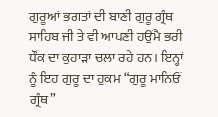ਗੁਰੂਆਂ ਭਗਤਾਂ ਦੀ ਬਾਣੀ ਗੁਰੂ ਗ੍ਰੰਥ ਸਾਹਿਬ ਜੀ ਤੇ ਵੀ ਆਪਣੀ ਹਉਂਮੈ ਭਰੀ ਧੌਂਕ ਦਾ ਕੁਹਾੜਾ ਚਲਾ ਰਹੇ ਹਨ। ਇਨ੍ਹਾਂ ਨੂੰ ਇਹ ਗੁਰੂ ਦਾ ਹੁਕਮ “ਗੁਰੂ ਮਾਨਿਓਂ ਗ੍ਰੰਥ”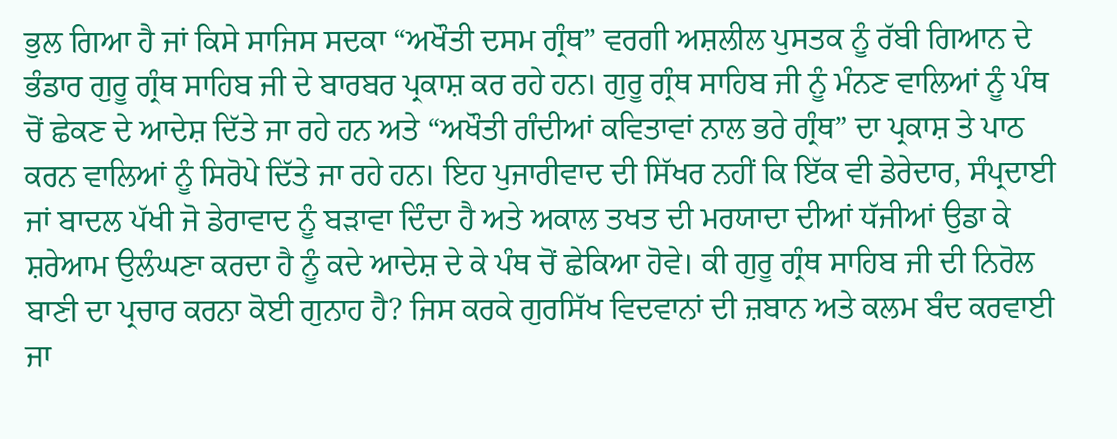ਭੁਲ ਗਿਆ ਹੈ ਜਾਂ ਕਿਸੇ ਸਾਜਿਸ ਸਦਕਾ “ਅਖੌਤੀ ਦਸਮ ਗ੍ਰੰਥ” ਵਰਗੀ ਅਸ਼ਲੀਲ ਪੁਸਤਕ ਨੂੰ ਰੱਬੀ ਗਿਆਨ ਦੇ ਭੰਡਾਰ ਗੁਰੂ ਗ੍ਰੰਥ ਸਾਹਿਬ ਜੀ ਦੇ ਬਾਰਬਰ ਪ੍ਰਕਾਸ਼ ਕਰ ਰਹੇ ਹਨ। ਗੁਰੂ ਗ੍ਰੰਥ ਸਾਹਿਬ ਜੀ ਨੂੰ ਮੰਨਣ ਵਾਲਿਆਂ ਨੂੰ ਪੰਥ ਚੋਂ ਛੇਕਣ ਦੇ ਆਦੇਸ਼ ਦਿੱਤੇ ਜਾ ਰਹੇ ਹਨ ਅਤੇ “ਅਖੌਤੀ ਗੰਦੀਆਂ ਕਵਿਤਾਵਾਂ ਨਾਲ ਭਰੇ ਗ੍ਰੰਥ” ਦਾ ਪ੍ਰਕਾਸ਼ ਤੇ ਪਾਠ ਕਰਨ ਵਾਲਿਆਂ ਨੂੰ ਸਿਰੋਪੇ ਦਿੱਤੇ ਜਾ ਰਹੇ ਹਨ। ਇਹ ਪੁਜਾਰੀਵਾਦ ਦੀ ਸਿੱਖਰ ਨਹੀਂ ਕਿ ਇੱਕ ਵੀ ਡੇਰੇਦਾਰ, ਸੰਪ੍ਰਦਾਈ ਜਾਂ ਬਾਦਲ ਪੱਖੀ ਜੋ ਡੇਰਾਵਾਦ ਨੂੰ ਬੜਾਵਾ ਦਿੰਦਾ ਹੈ ਅਤੇ ਅਕਾਲ ਤਖਤ ਦੀ ਮਰਯਾਦਾ ਦੀਆਂ ਧੱਜੀਆਂ ਉਡਾ ਕੇ ਸ਼ਰੇਆਮ ਉਲੰਘਣਾ ਕਰਦਾ ਹੈ ਨੂੰ ਕਦੇ ਆਦੇਸ਼ ਦੇ ਕੇ ਪੰਥ ਚੋਂ ਛੇਕਿਆ ਹੋਵੇ। ਕੀ ਗੁਰੂ ਗ੍ਰੰਥ ਸਾਹਿਬ ਜੀ ਦੀ ਨਿਰੋਲ ਬਾਣੀ ਦਾ ਪ੍ਰਚਾਰ ਕਰਨਾ ਕੋਈ ਗੁਨਾਹ ਹੈ? ਜਿਸ ਕਰਕੇ ਗੁਰਸਿੱਖ ਵਿਦਵਾਨਾਂ ਦੀ ਜ਼ਬਾਨ ਅਤੇ ਕਲਮ ਬੰਦ ਕਰਵਾਈ ਜਾ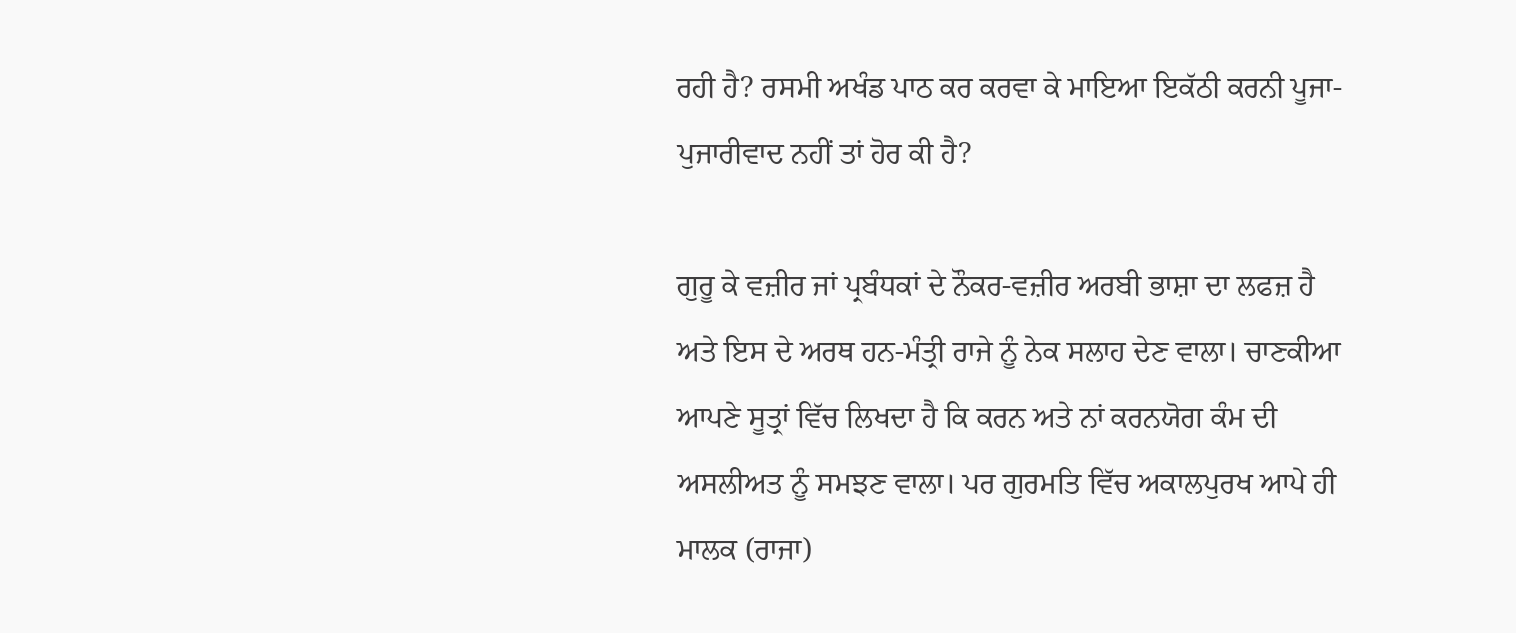ਰਹੀ ਹੈ? ਰਸਮੀ ਅਖੰਡ ਪਾਠ ਕਰ ਕਰਵਾ ਕੇ ਮਾਇਆ ਇਕੱਠੀ ਕਰਨੀ ਪੂਜਾ-ਪੁਜਾਰੀਵਾਦ ਨਹੀਂ ਤਾਂ ਹੋਰ ਕੀ ਹੈ?

ਗੁਰੂ ਕੇ ਵਜ਼ੀਰ ਜਾਂ ਪ੍ਰਬੰਧਕਾਂ ਦੇ ਨੌਕਰ-ਵਜ਼ੀਰ ਅਰਬੀ ਭਾਸ਼ਾ ਦਾ ਲਫਜ਼ ਹੈ ਅਤੇ ਇਸ ਦੇ ਅਰਥ ਹਨ-ਮੰਤ੍ਰੀ ਰਾਜੇ ਨੂੰ ਨੇਕ ਸਲਾਹ ਦੇਣ ਵਾਲਾ। ਚਾਣਕੀਆ ਆਪਣੇ ਸੂਤ੍ਰਾਂ ਵਿੱਚ ਲਿਖਦਾ ਹੈ ਕਿ ਕਰਨ ਅਤੇ ਨਾਂ ਕਰਨਯੋਗ ਕੰਮ ਦੀ ਅਸਲੀਅਤ ਨੂੰ ਸਮਝਣ ਵਾਲਾ। ਪਰ ਗੁਰਮਤਿ ਵਿੱਚ ਅਕਾਲਪੁਰਖ ਆਪੇ ਹੀ ਮਾਲਕ (ਰਾਜਾ)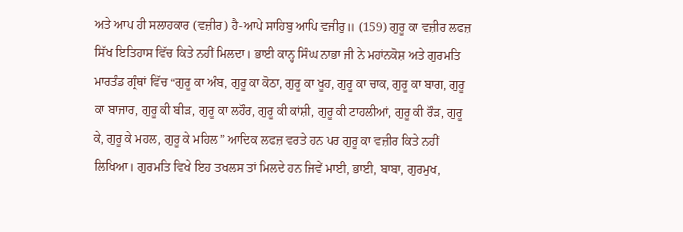ਅਤੇ ਆਪ ਹੀ ਸਲਾਹਕਾਰ (ਵਜ਼ੀਰ) ਹੈ-ਆਪੇ ਸਾਹਿਬੁ ਆਪਿ ਵਜੀਰੁ॥ (159) ਗੁਰੂ ਕਾ ਵਜ਼ੀਰ ਲਫਜ਼ ਸਿੱਖ ਇਤਿਹਾਸ ਵਿੱਚ ਕਿਤੇ ਨਹੀਂ ਮਿਲਦਾ। ਭਾਈ ਕਾਨ੍ਹ ਸਿੰਘ ਨਾਭਾ ਜੀ ਨੇ ਮਹਾਂਨਕੋਸ਼ ਅਤੇ ਗੁਰਮਤਿ ਮਾਰਤੰਡ ਗ੍ਰੰਥਾਂ ਵਿੱਚ “ਗੁਰੂ ਕਾ ਅੰਬ, ਗੁਰੂ ਕਾ ਕੋਠਾ, ਗੁਰੂ ਕਾ ਖੂਹ, ਗੁਰੂ ਕਾ ਚਾਕ, ਗੁਰੂ ਕਾ ਬਾਗ, ਗੁਰੂ ਕਾ ਬਾਜਾਰ, ਗੁਰੂ ਕੀ ਬੀੜ, ਗੁਰੂ ਕਾ ਲਹੌਰ, ਗੁਰੂ ਕੀ ਕਾਂਸ਼ੀ, ਗੁਰੂ ਕੀ ਟਾਹਲੀਆਂ, ਗੁਰੂ ਕੀ ਰੌੜ, ਗੁਰੂ ਕੇ, ਗੁਰੂ ਕੇ ਮਹਲ, ਗੁਰੂ ਕੇ ਮਹਿਲ” ਆਦਿਕ ਲਫਜ਼ ਵਰਤੇ ਹਨ ਪਰ ਗੁਰੂ ਕਾ ਵਜ਼ੀਰ ਕਿਤੇ ਨਹੀਂ ਲਿਖਿਆ। ਗੁਰਮਤਿ ਵਿਖੇ ਇਹ ਤਖਲਸ ਤਾਂ ਮਿਲਦੇ ਹਨ ਜਿਵੇਂ ਮਾਈ, ਭਾਈ, ਬਾਬਾ, ਗੁਰਮੁਖ,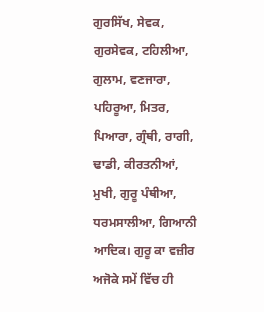ਗੁਰਸਿੱਖ, ਸੇਵਕ, ਗੁਰਸੇਵਕ, ਟਹਿਲੀਆ, ਗੁਲਾਮ, ਵਣਜਾਰਾ, ਪਹਿਰੂਆ, ਮਿਤਰ, ਪਿਆਰਾ, ਗ੍ਰੰਥੀ, ਰਾਗੀ, ਢਾਡੀ, ਕੀਰਤਨੀਆਂ, ਮੁਖੀ, ਗੁਰੂ ਪੰਥੀਆ, ਧਰਮਸਾਲੀਆ, ਗਿਆਨੀ ਆਦਿਕ। ਗੁਰੂ ਕਾ ਵਜ਼ੀਰ ਅਜੋਕੇ ਸਮੇਂ ਵਿੱਚ ਹੀ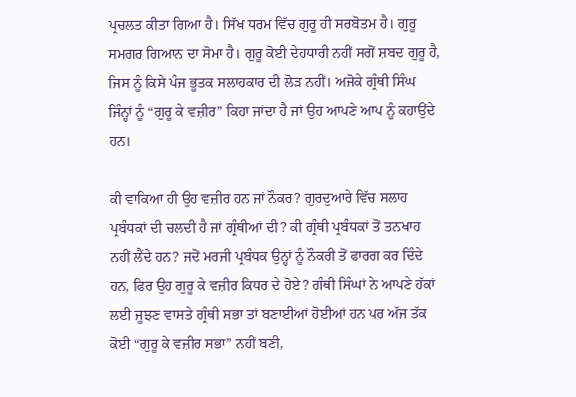ਪ੍ਰਚਲਤ ਕੀਤਾ ਗਿਆ ਹੈ। ਸਿੱਖ ਧਰਮ ਵਿੱਚ ਗੁਰੂ ਹੀ ਸਰਬੋਤਮ ਹੈ। ਗੁਰੂ ਸਮਗਰ ਗਿਆਨ ਦਾ ਸੋਮਾ ਹੈ। ਗੁਰੂ ਕੋਈ ਦੇਹਧਾਰੀ ਨਹੀਂ ਸਗੋਂ ਸ਼ਬਦ ਗੁਰੂ ਹੈ, ਜਿਸ ਨੂੰ ਕਿਸੇ ਪੰਜ ਭੂਤਕ ਸਲਾਹਕਾਰ ਦੀ ਲੋੜ ਨਹੀਂ। ਅਜੋਕੇ ਗ੍ਰੰਥੀ ਸਿੰਘ ਜਿੰਨ੍ਹਾਂ ਨੂੰ “ਗੁਰੂ ਕੇ ਵਜ਼ੀਰ” ਕਿਹਾ ਜਾਂਦਾ ਹੈ ਜਾਂ ਉਹ ਆਪਣੇ ਆਪ ਨੂੰ ਕਹਾਉਂਦੇ ਹਨ।

ਕੀ ਵਾਕਿਆ ਹੀ ਉਹ ਵਜ਼ੀਰ ਹਨ ਜਾਂ ਨੌਕਰ? ਗੁਰਦੁਆਰੇ ਵਿੱਚ ਸਲਾਹ ਪ੍ਰਬੰਧਕਾਂ ਦੀ ਚਲਦੀ ਹੈ ਜਾਂ ਗ੍ਰੰਥੀਆਂ ਦੀ? ਕੀ ਗ੍ਰੰਥੀ ਪ੍ਰਬੰਧਕਾਂ ਤੋਂ ਤਨਖਾਹ ਨਹੀਂ ਲੈਂਦੇ ਹਨ? ਜਦੋਂ ਮਰਜੀ ਪ੍ਰਬੰਧਕ ਉਨ੍ਹਾਂ ਨੂੰ ਨੌਕਰੀ ਤੋਂ ਫਾਰਗ ਕਰ ਦਿੰਦੇ ਹਨ, ਫਿਰ ਉਹ ਗੁਰੂ ਕੇ ਵਜ਼ੀਰ ਕਿਧਰ ਦੇ ਹੋਏ? ਗੰਥੀ ਸਿੰਘਾਂ ਨੇ ਆਪਣੇ ਹੱਕਾਂ ਲਈ ਜੂਝਣ ਵਾਸਤੇ ਗ੍ਰੰਥੀ ਸਭਾ ਤਾਂ ਬਣਾਈਆਂ ਹੋਈਆਂ ਹਨ ਪਰ ਅੱਜ ਤੱਕ ਕੋਈ “ਗੁਰੂ ਕੇ ਵਜ਼ੀਰ ਸਭਾ” ਨਹੀਂ ਬਣੀ,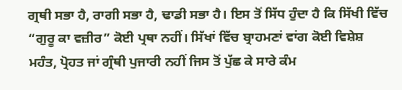ਗ੍ਰਥੀ ਸਭਾ ਹੈ, ਰਾਗੀ ਸਭਾ ਹੈ, ਢਾਡੀ ਸਭਾ ਹੈ। ਇਸ ਤੋਂ ਸਿੱਧ ਹੁੰਦਾ ਹੈ ਕਿ ਸਿੱਖੀ ਵਿੱਚ “ਗੁਰੂ ਕਾ ਵਜ਼ੀਰ” ਕੋਈ ਪ੍ਰਥਾ ਨਹੀਂ। ਸਿੱਖਾਂ ਵਿੱਚ ਬ੍ਰਾਹਮਣਾਂ ਵਾਂਗ ਕੋਈ ਵਿਸ਼ੇਸ਼ ਮਹੰਤ, ਪ੍ਰੋਹਤ ਜਾਂ ਗ੍ਰੰਥੀ ਪੁਜਾਰੀ ਨਹੀਂ ਜਿਸ ਤੋਂ ਪੁੱਛ ਕੇ ਸਾਰੇ ਕੰਮ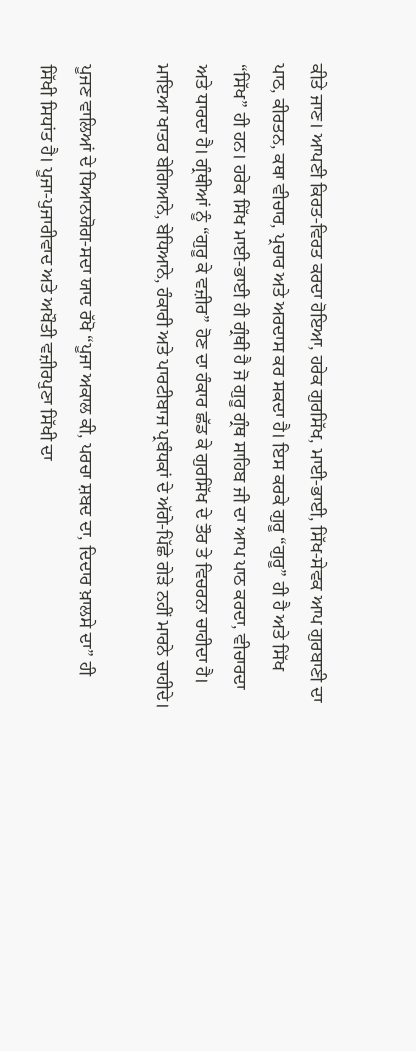ਕੀਤੇ ਜਾਣ। ਆਪਣੀ ਕਿਰਤ-ਵਿਰਤ ਕਰਦਾ ਹੋਇਆ, ਹਰੇਕ ਗੁਰਸਿੱਖ, ਮਾਈ-ਭਾਈ, ਸਿੱਖ-ਸੇਵਕ ਆਪ ਗੁਰਬਾਣੀ ਦਾ ਪਾਠ, ਕੀਰਤਨ, ਕਥਾ ਵੀਚਾਰ, ਪ੍ਰਚਾਰ ਅਤੇ ਅਰਦਾਸ ਕਰ ਸਕਦਾ ਹੈ। ਇਸ ਕਰਕੇ ਗੁਰੂ “ਗੁਰੂ” ਹੀ ਹੈ ਅਤੇ ਸਿੱਖ “ਸਿੱਖ” ਹੀ ਹਨ। ਹਰੇਕ ਸਿੱਖ ਮਾਈ-ਭਾਈ ਹੀ ਗ੍ਰੰਥੀ ਹੈ ਜੋ ਗੁਰੂ ਗ੍ਰੰਥ ਸਾਹਿਬ ਜੀ ਦਾ ਆਪ ਪਾਠ ਕਰਦਾ, ਵੀਚਾਰਦਾ ਅਤੇ ਧਾਰਦਾ ਹੈ। ਗ੍ਰੰਥੀਆਂ ਨੂੰ “ਗੁਰੂ ਕੇ ਵਜ਼ੀਰ” ਹੋਣ ਦਾ ਹੰਕਾਰ ਛੱਡ ਕੇ ਗੁਰਸਿੱਖ ਦੇ ਤੌਰ ਤੇ ਵਿਚਰਨਾ ਚਾਹੀਦਾ ਹੈ। ਮਾਇਆ ਖਾਤਰ ਬੇਗਿਆਨੇ, ਬੇਧਿਆਨੇ, ਹੰਕਾਰੀ ਅਤੇ ਪਾਰਟੀਬਾਜ ਪ੍ਰਬੰਧਕਾਂ ਦੇ ਅੱਗੇ-ਪਿੱਛੇ ਗੇੜੇ ਨਹੀਂ ਮਾਰਨੇ ਚਾਹੀਦੇ।

ਪੂਜਣ ਵਾਲਿਆਂ ਦੇ ਧਿਆਨਯੋਗ-ਸਦਾ ਯਾਦ ਰੱਖੋ “ਪੂਜਾ ਅਕਾਲ ਕੀ, ਪਰਚਾ ਸ਼ਬਦ ਦਾ, ਦਿਦਾਰ ਖ਼ਾਲਸੇ ਦਾ” ਹੀ ਸਿੱਖੀ ਸਿਧਾਂਤ ਹੈ। ਪੂਜਾ-ਪੁਜਾਰੀਵਾਦ ਅਤੇ ਅਖੌਤੀ ਵਜ਼ੀਰਪੁਣਾ ਸਿੱਖੀ ਦਾ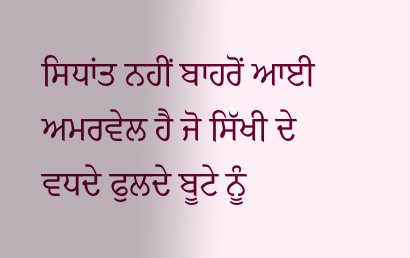ਸਿਧਾਂਤ ਨਹੀਂ ਬਾਹਰੋਂ ਆਈ ਅਮਰਵੇਲ ਹੈ ਜੋ ਸਿੱਖੀ ਦੇ ਵਧਦੇ ਫੁਲਦੇ ਬੂਟੇ ਨੂੰ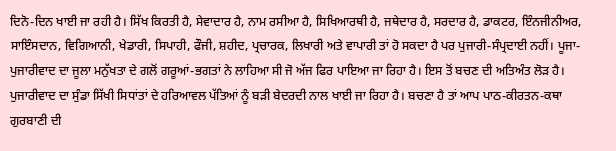ਦਿਨੋ-ਦਿਨ ਖਾਈ ਜਾ ਰਹੀ ਹੈ। ਸਿੱਖ ਕਿਰਤੀ ਹੈ, ਸੇਵਾਦਾਰ ਹੈ, ਨਾਮ ਰਸੀਆ ਹੈ, ਸਿਖਿਆਰਥੀ ਹੈ, ਜਥੇਦਾਰ ਹੈ, ਸਰਦਾਰ ਹੈ, ਡਾਕਟਰ, ਇੰਨਜੀਨੀਅਰ, ਸਾਇੰਸਦਾਨ, ਵਿਗਿਆਨੀ, ਖੇਡਾਰੀ, ਸਿਪਾਹੀ, ਫੌਜੀ, ਸ਼ਹੀਦ, ਪ੍ਰਚਾਰਕ, ਲਿਖਾਰੀ ਅਤੇ ਵਾਪਾਰੀ ਤਾਂ ਹੋ ਸਕਦਾ ਹੈ ਪਰ ਪੁਜਾਰੀ-ਸੰਪ੍ਰਦਾਈ ਨਹੀਂ। ਪੂਜਾ-ਪੁਜਾਰੀਵਾਦ ਦਾ ਜੂਲਾ ਮਨੁੱਖਤਾ ਦੇ ਗਲੋਂ ਗਰੂਆਂ-ਭਗਤਾਂ ਨੇ ਲਾਹਿਆ ਸੀ ਜੋ ਅੱਜ ਫਿਰ ਪਾਇਆ ਜਾ ਰਿਹਾ ਹੈ। ਇਸ ਤੋਂ ਬਚਣ ਦੀ ਅਤਿਅੰਤ ਲੋੜ ਹੈ। ਪੁਜਾਰੀਵਾਦ ਦਾ ਸੁੰਡਾ ਸਿੱਖੀ ਸਿਧਾਂਤਾਂ ਦੇ ਹਰਿਆਵਲ ਪੱਤਿਆਂ ਨੂੰ ਬੜੀ ਬੇਦਰਦੀ ਨਾਲ ਖਾਈ ਜਾ ਰਿਹਾ ਹੈ। ਬਚਣਾ ਹੈ ਤਾਂ ਆਪ ਪਾਠ-ਕੀਰਤਨ-ਕਥਾ ਗੁਰਬਾਣੀ ਦੀ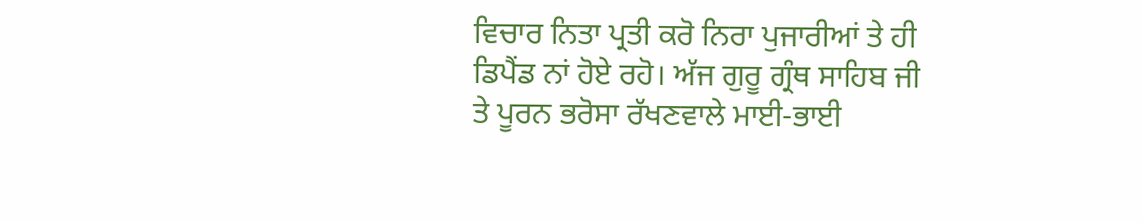ਵਿਚਾਰ ਨਿਤਾ ਪ੍ਰਤੀ ਕਰੋ ਨਿਰਾ ਪੁਜਾਰੀਆਂ ਤੇ ਹੀ ਡਿਪੈਂਡ ਨਾਂ ਹੋਏ ਰਹੋ। ਅੱਜ ਗੁਰੂ ਗ੍ਰੰਥ ਸਾਹਿਬ ਜੀ ਤੇ ਪੂਰਨ ਭਰੋਸਾ ਰੱਖਣਵਾਲੇ ਮਾਈ-ਭਾਈ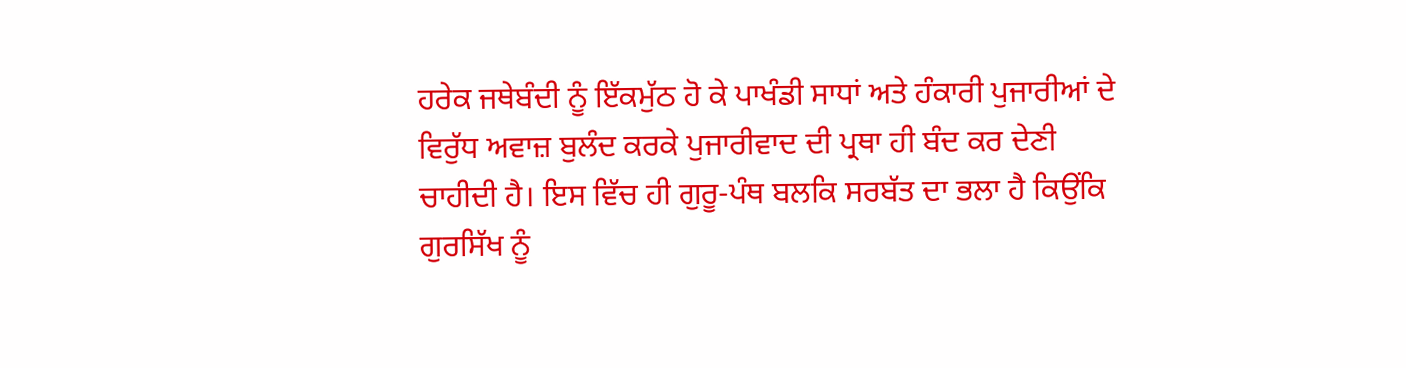ਹਰੇਕ ਜਥੇਬੰਦੀ ਨੂੰ ਇੱਕਮੁੱਠ ਹੋ ਕੇ ਪਾਖੰਡੀ ਸਾਧਾਂ ਅਤੇ ਹੰਕਾਰੀ ਪੁਜਾਰੀਆਂ ਦੇ ਵਿਰੁੱਧ ਅਵਾਜ਼ ਬੁਲੰਦ ਕਰਕੇ ਪੁਜਾਰੀਵਾਦ ਦੀ ਪ੍ਰਥਾ ਹੀ ਬੰਦ ਕਰ ਦੇਣੀ ਚਾਹੀਦੀ ਹੈ। ਇਸ ਵਿੱਚ ਹੀ ਗੁਰੂ-ਪੰਥ ਬਲਕਿ ਸਰਬੱਤ ਦਾ ਭਲਾ ਹੈ ਕਿਉਂਕਿ ਗੁਰਸਿੱਖ ਨੂੰ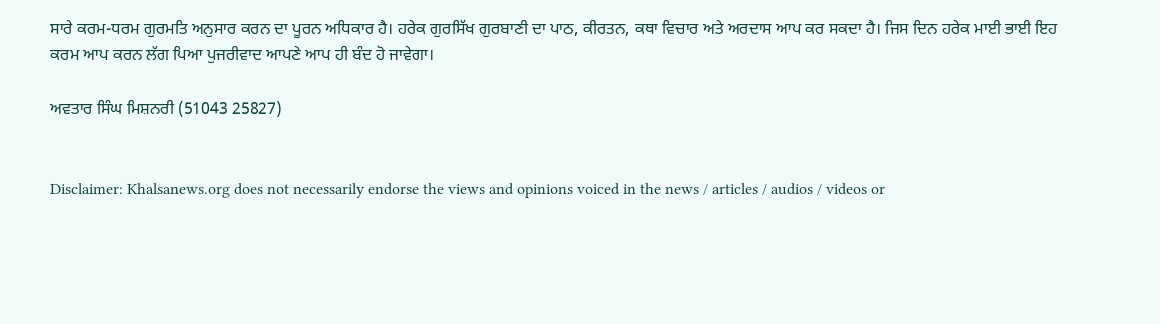ਸਾਰੇ ਕਰਮ-ਧਰਮ ਗੁਰਮਤਿ ਅਨੁਸਾਰ ਕਰਨ ਦਾ ਪੂਰਨ ਅਧਿਕਾਰ ਹੈ। ਹਰੇਕ ਗੁਰਸਿੱਖ ਗੁਰਬਾਣੀ ਦਾ ਪਾਠ, ਕੀਰਤਨ, ਕਥਾ ਵਿਚਾਰ ਅਤੇ ਅਰਦਾਸ ਆਪ ਕਰ ਸਕਦਾ ਹੈ। ਜਿਸ ਦਿਨ ਹਰੇਕ ਮਾਈ ਭਾਈ ਇਹ ਕਰਮ ਆਪ ਕਰਨ ਲੱਗ ਪਿਆ ਪੁਜਰੀਵਾਦ ਆਪਣੇ ਆਪ ਹੀ ਬੰਦ ਹੋ ਜਾਵੇਗਾ।

ਅਵਤਾਰ ਸਿੰਘ ਮਿਸ਼ਨਰੀ (51043 25827)


Disclaimer: Khalsanews.org does not necessarily endorse the views and opinions voiced in the news / articles / audios / videos or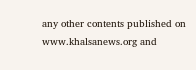any other contents published on www.khalsanews.org and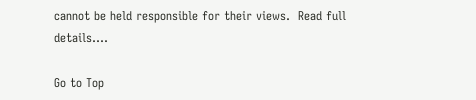cannot be held responsible for their views.  Read full details....

Go to Top